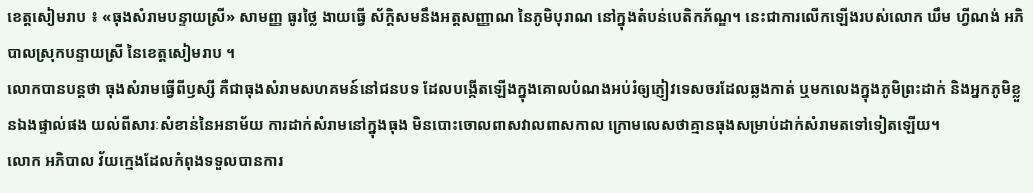ខេត្តសៀមរាប ៖ «ធុងសំរាមបន្ទាយស្រី» សាមញ្ញ ធូរថ្លៃ ងាយធ្វើ ស័ក្តិសមនឹងអត្តសញ្ញាណ នៃភូមិបុរាណ នៅក្នុងតំបន់បេតិកភ័ណ្ឌ។ នេះជាការលើកឡើងរបស់លោក ឃឹម ហ្វីណង់ អភិបាលស្រុកបន្ទាយស្រី នៃខេត្តសៀមរាប ។
លោកបានបន្តថា ធុងសំរាមធ្វើពីឫស្សី គឺជាធុងសំរាមសហគមន៍នៅជនបទ ដែលបង្កើតឡើងក្នុងគោលបំណងអប់រំឲ្យភ្ញៀវទេសចរដែលឆ្លងកាត់ ឬមកលេងក្នុងភូមិព្រះដាក់ និងអ្នកភូមិខ្លួនឯងផ្ទាល់ផង យល់ពីសារៈសំខាន់នៃអនាម័យ ការដាក់សំរាមនៅក្នុងធុង មិនបោះចោលពាសវាលពាសកាល ក្រោមលេសថាគ្មានធុងសម្រាប់ដាក់សំរាមតទៅទៀតឡើយ។
លោក អភិបាល វ័យក្មេងដែលកំពុងទទួលបានការ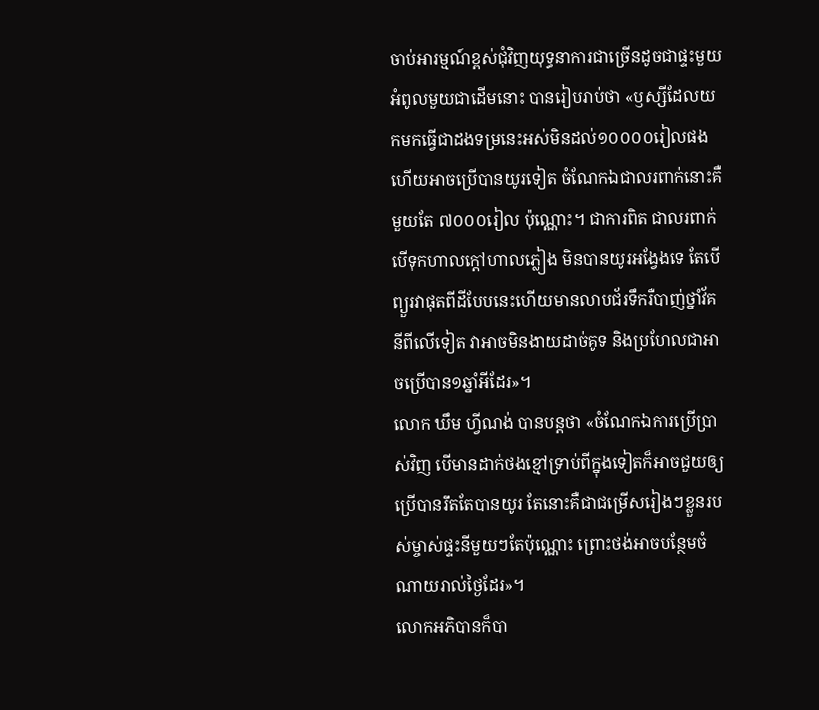ចាប់អារម្មណ៍ខ្ពស់ជុំវិញយុទ្ធនាការជាច្រើនដូចជាផ្ទះមួយ អំពូលមួយជាដើមនោះ បានរៀបរាប់ថា «ឫស្សីដែលយកមកធ្វើជាដងទម្រនេះអស់មិនដល់១០០០០រៀលផង ហើយអាចប្រើបានយូរទៀត ចំណែកឯជាលរពាក់នោះគឺមួយតែ ៧០០០រៀល ប៉ុណ្ណោះ។ ជាការពិត ជាលរពាក់បើទុកហាលក្តៅហាលភ្លៀង មិនបានយូរអង្វែងទេ តែបើព្យួរវាផុតពីដីបែបនេះហើយមានលាបជ័រទឹករឺបាញ់ថ្នាំវ័គនីពីលើទៀត វាអាចមិនងាយដាច់គូទ និងប្រហែលជាអាចប្រើបាន១ឆ្នាំអីដែរ»។
លោក ឃឹម ហ្វីណង់ បានបន្តថា «ចំណែកឯការប្រើប្រាស់វិញ បើមានដាក់ថងខ្មៅទ្រាប់ពីក្នុងទៀតក៏អាចជួយឲ្យប្រើបានរឹតតែបានយូរ តែនោះគឺជាជម្រើសរៀងៗខ្លួនរបស់ម្ចាស់ផ្ទះនីមួយៗតែប៉ុណ្ណោះ ព្រោះថង់អាចបន្ថែមចំណាយរាល់ថ្ងៃដែរ»។
លោកអភិបានក៏បា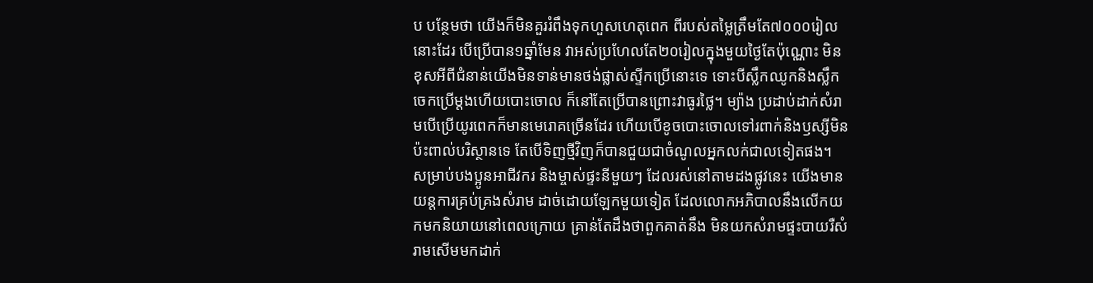ប បន្ថែមថា យើងក៏មិនគួររំពឹងទុកហួសហេតុពេក ពីរបស់តម្លៃត្រឹមតែ៧០០០រៀលនោះដែរ បើប្រើបាន១ឆ្នាំមែន វាអស់ប្រហែលតែ២០រៀលក្នុងមួយថ្ងៃតែប៉ុណ្ណោះ មិនខុសអីពីជំនាន់យើងមិនទាន់មានថង់ផ្លាស់ស្ទីកប្រើនោះទេ ទោះបីស្លឹកឈូកនិងស្លឹកចេកប្រើម្តងហើយបោះចោល ក៏នៅតែប្រើបានព្រោះវាធូរថ្លៃ។ ម្យ៉ាង ប្រដាប់ដាក់សំរាមបើប្រើយូរពេកក៏មានមេរោគច្រើនដែរ ហើយបើខូចបោះចោលទៅរពាក់និងឫស្សីមិនប៉ះពាល់បរិស្ថានទេ តែបើទិញថ្មីវិញក៏បានជួយជាចំណូលអ្នកលក់ជាលទៀតផង។
សម្រាប់បងប្អូនអាជីវករ និងម្ចាស់ផ្ទះនីមួយៗ ដែលរស់នៅតាមដងផ្លូវនេះ យើងមានយន្តការគ្រប់គ្រងសំរាម ដាច់ដោយឡែកមួយទៀត ដែលលោកអភិបាលនឹងលើកយកមកនិយាយនៅពេលក្រោយ គ្រាន់តែដឹងថាពួកគាត់នឹង មិនយកសំរាមផ្ទះបាយរឺសំរាមសើមមកដាក់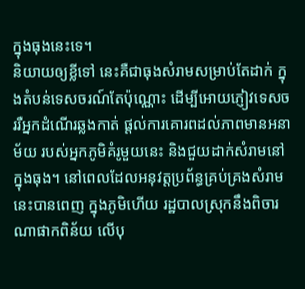ក្នុងធុងនេះទេ។
និយាយឲ្យខ្លីទៅ នេះគឺជាធុងសំរាមសម្រាប់តែដាក់ ក្នុងតំបន់ទេសចរណ៍តែប៉ុណ្ណោះ ដើម្បីអោយភ្ញៀវទេសចររឺអ្នកដំណើរឆ្លងកាត់ ផ្តល់ការគោរពដល់ភាពមានអនាម័យ របស់អ្នកភូមិគំរូមួយនេះ និងជួយដាក់សំរាមនៅក្នុងធុង។ នៅពេលដែលអនុវត្តប្រព័ន្ធគ្រប់គ្រងសំរាមនេះបានពេញ ក្នុងភូមិហើយ រដ្ឋបាលស្រុកនឹងពិចារណាផាកពិន័យ លើបុ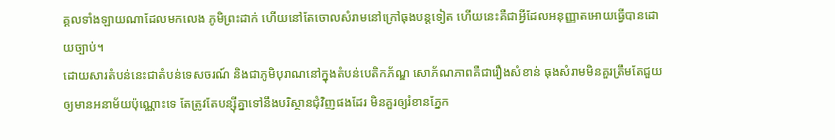គ្គលទាំងឡាយណាដែលមកលេង ភូមិព្រះដាក់ ហើយនៅតែចោលសំរាមនៅក្រៅធុងបន្តទៀត ហើយនេះគឺជាអ្វីដែលអនុញ្ញាតអោយធ្វើបានដោយច្បាប់។
ដោយសារតំបន់នេះជាតំបន់ទេសចរណ៍ និងជាភូមិបុរាណនៅក្នុងតំបន់បេតិកភ័ណ្ឌ សោភ័ណភាពគឺជារឿងសំខាន់ ធុងសំរាមមិនគួរត្រឹមតែជួយឲ្យមានអនាម័យប៉ុណ្ណោះទេ តែត្រូវតែបន្ស៊ីគ្នាទៅនឹងបរិស្ថានជុំវិញផងដែរ មិនគួរឲ្យរំខានភ្នែក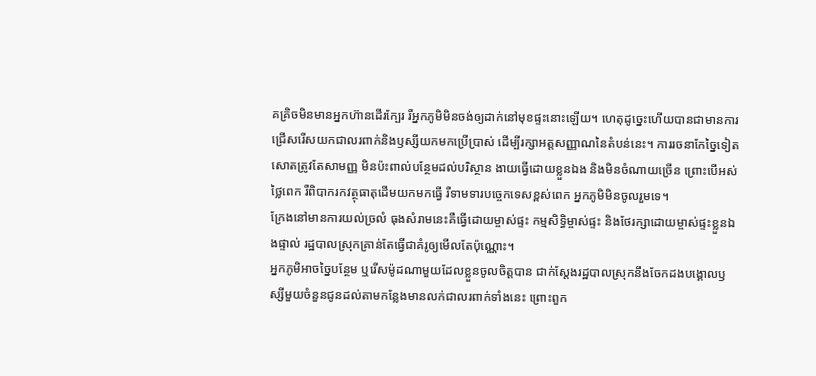គគ្រិចមិនមានអ្នកហ៊ានដើរក្បែរ រឺអ្នកភូមិមិនចង់ឲ្យដាក់នៅមុខផ្ទះនោះឡើយ។ ហេតុដូច្នេះហើយបានជាមានការជ្រើសរើសយកជាលរពាក់និងឫស្សីយកមកប្រើប្រាស់ ដើម្បីរក្សាអត្តសញ្ញាណនៃតំបន់នេះ។ ការរចនាកែច្នៃទៀតសោតត្រូវតែសាមញ្ញ មិនប៉ះពាល់បន្ថែមដល់បរិស្ថាន ងាយធ្វើដោយខ្លួនឯង និងមិនចំណាយច្រើន ព្រោះបើអស់ថ្លៃពេក រឺពិបាករកវត្ថុធាតុដើមយកមកធ្វើ រឺទាមទារបច្ចេកទេសខ្ពស់ពេក អ្នកភូមិមិនចូលរួមទេ។
ក្រែងនៅមានការយល់ច្រលំ ធុងសំរាមនេះគឺធ្វើដោយម្ចាស់ផ្ទះ កម្មសិទ្ធិម្ចាស់ផ្ទះ និងថែរក្សាដោយម្ចាស់ផ្ទះខ្លួនឯងផ្ទាល់ រដ្ឋបាលស្រុកគ្រាន់តែធ្វើជាគំរូឲ្យមើលតែប៉ុណ្ណោះ។
អ្នកភូមិអាចច្នៃបន្ថែម ឬរើសម៉ូដណាមួយដែលខ្លួនចូលចិត្តបាន ជាក់ស្តែងរដ្ឋបាលស្រុកនឹងចែកដងបង្គោលឫស្សីមួយចំនួនជូនដល់តាមកន្លែងមានលក់ជាលរពាក់ទាំងនេះ ព្រោះពួក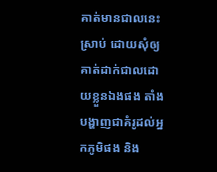គាត់មានជាលនេះស្រាប់ ដោយសុំឲ្យគាត់ដាក់ជាលដោយខ្លួនឯងផង តាំងបង្ហាញជាគំរូដល់អ្នកភូមិផង និង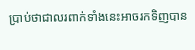ប្រាប់ថាជាលរពាក់ទាំងនេះអាចរកទិញបាន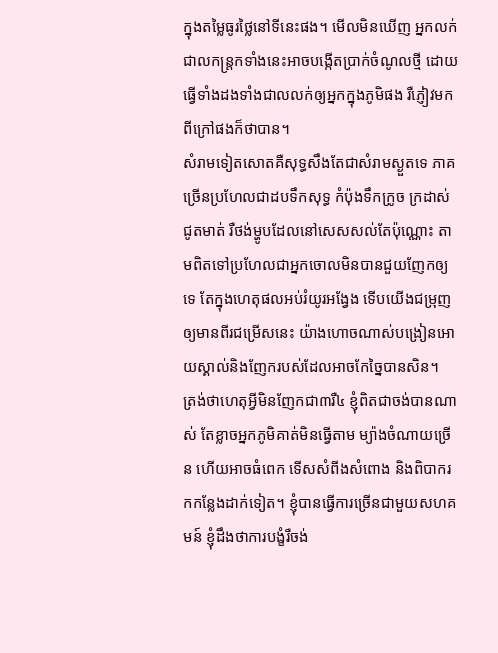ក្នុងតម្លៃធូរថ្លៃនៅទីនេះផង។ មើលមិនឃើញ អ្នកលក់ជាលកន្ត្រកទាំងនេះអាចបង្កើតប្រាក់ចំណូលថ្មី ដោយធ្វើទាំងដងទាំងជាលលក់ឲ្យអ្នកក្នុងភូមិផង រឺភ្ញៀវមកពីក្រៅផងក៏ថាបាន។
សំរាមទៀតសោតគឺសុទ្ធសឹងតែជាសំរាមស្ងួតទេ ភាគច្រើនប្រហែលជាដបទឹកសុទ្ធ កំប៉ុងទឹកក្រូច ក្រដាស់ជូតមាត់ រឺថង់ម្ហូបដែលនៅសេសសល់តែប៉ុណ្ណោះ តាមពិតទៅប្រហែលជាអ្នកចោលមិនបានជួយញែកឲ្យទេ តែក្នុងហេតុផលអប់រំយូរអង្វែង ទើបយើងជម្រុញឲ្យមានពីរជម្រើសនេះ យ៉ាងហោចណាស់បង្រៀនអោយស្គាល់និងញែករបស់ដែលអាចកែច្នៃបានសិន។
ត្រង់ថាហេតុអ្វីមិនញែកជា៣រឺ៤ ខ្ញុំពិតជាចង់បានណាស់ តែខ្លាចអ្នកភូមិគាត់មិនធ្វើតាម ម្យ៉ាងចំណាយច្រើន ហើយអាចធំពេក ទើសសំពីងសំពោង និងពិបាករកកន្លែងដាក់ទៀត។ ខ្ញុំបានធ្វើការច្រើនជាមួយសហគមន៍ ខ្ញុំដឹងថាការបង្ខំរឺចង់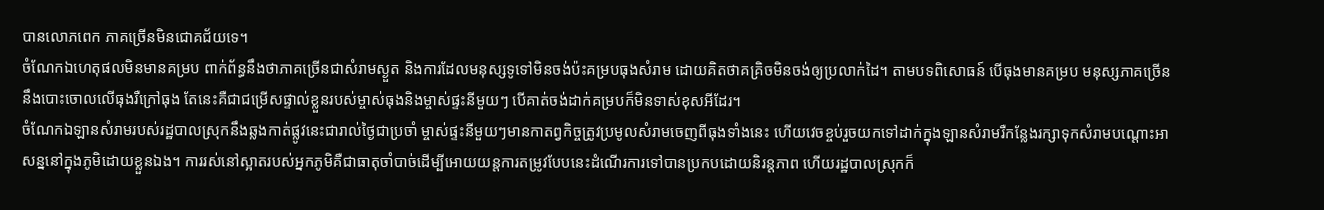បានលោភពេក ភាគច្រើនមិនជោគជ័យទេ។
ចំណែកឯហេតុផលមិនមានគម្រប ពាក់ព័ន្ធនឹងថាភាគច្រើនជាសំរាមស្ងួត និងការដែលមនុស្សទូទៅមិនចង់ប៉ះគម្របធុងសំរាម ដោយគិតថាគគ្រិចមិនចង់ឲ្យប្រលាក់ដៃ។ តាមបទពិសោធន៍ បើធុងមានគម្រប មនុស្សភាគច្រើននឹងបោះចោលលើធុងរឺក្រៅធុង តែនេះគឺជាជម្រើសផ្ទាល់ខ្លួនរបស់ម្ចាស់ធុងនិងម្ចាស់ផ្ទះនីមួយៗ បើគាត់ចង់ដាក់គម្របក៏មិនទាស់ខុសអីដែរ។
ចំណែកឯឡានសំរាមរបស់រដ្ឋបាលស្រុកនឹងឆ្លងកាត់ផ្លូវនេះជារាល់ថ្ងៃជាប្រចាំ ម្ចាស់ផ្ទះនីមួយៗមានកាតព្វកិច្ចត្រូវប្រមូលសំរាមចេញពីធុងទាំងនេះ ហើយវេចខ្ចប់រួចយកទៅដាក់ក្នុងឡានសំរាមរឺកន្លែងរក្សាទុកសំរាមបណ្តោះអាសន្ននៅក្នុងភូមិដោយខ្លួនឯង។ ការរស់នៅស្អាតរបស់អ្នកភូមិគឺជាធាតុចាំបាច់ដើម្បីអោយយន្តការតម្រូវបែបនេះដំណើរការទៅបានប្រកបដោយនិរន្តភាព ហើយរដ្ឋបាលស្រុកក៏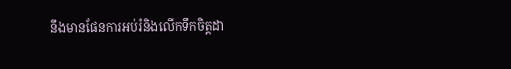នឹងមានផែនការអប់រំនិងលើកទឹកចិត្តដា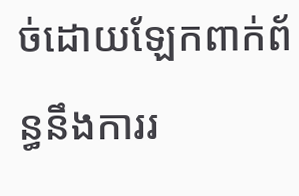ច់ដោយឡែកពាក់ព័ន្ធនឹងការរ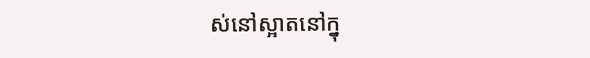ស់នៅស្អាតនៅក្នុ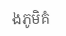ងភូមិគំ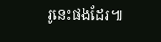រូនេះផងដែរ៕